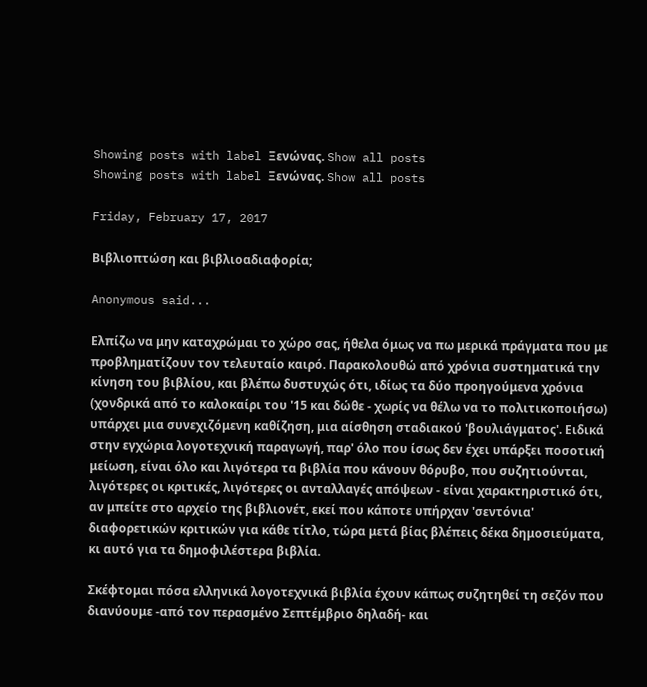Showing posts with label Ξενώνας. Show all posts
Showing posts with label Ξενώνας. Show all posts

Friday, February 17, 2017

Βιβλιοπτώση και βιβλιοαδιαφορία;

Anonymous said...

Ελπίζω να μην καταχρώμαι το χώρο σας, ήθελα όμως να πω μερικά πράγματα που με προβληματίζουν τον τελευταίο καιρό. Παρακολουθώ από χρόνια συστηματικά την κίνηση του βιβλίου, και βλέπω δυστυχώς ότι, ιδίως τα δύο προηγούμενα χρόνια (χονδρικά από το καλοκαίρι του '15 και δώθε - χωρίς να θέλω να το πολιτικοποιήσω) υπάρχει μια συνεχιζόμενη καθίζηση, μια αίσθηση σταδιακού 'βουλιάγματος'. Ειδικά στην εγχώρια λογοτεχνική παραγωγή, παρ' όλο που ίσως δεν έχει υπάρξει ποσοτική μείωση, είναι όλο και λιγότερα τα βιβλία που κάνουν θόρυβο, που συζητιούνται, λιγότερες οι κριτικές, λιγότερες οι ανταλλαγές απόψεων - είναι χαρακτηριστικό ότι, αν μπείτε στο αρχείο της βιβλιονέτ, εκεί που κάποτε υπήρχαν 'σεντόνια' διαφορετικών κριτικών για κάθε τίτλο, τώρα μετά βίας βλέπεις δέκα δημοσιεύματα, κι αυτό για τα δημοφιλέστερα βιβλία.

Σκέφτομαι πόσα ελληνικά λογοτεχνικά βιβλία έχουν κάπως συζητηθεί τη σεζόν που διανύουμε -από τον περασμένο Σεπτέμβριο δηλαδή- και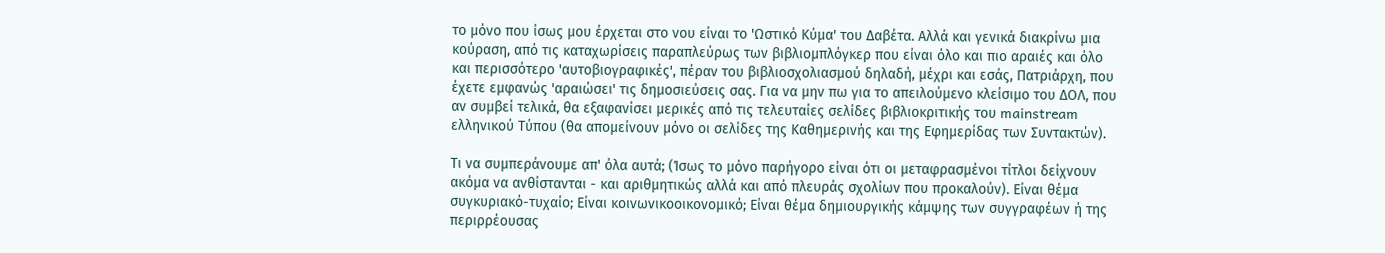το μόνο που ίσως μου έρχεται στο νου είναι το 'Ωστικό Κύμα' του Δαβέτα. Αλλά και γενικά διακρίνω μια κούραση, από τις καταχωρίσεις παραπλεύρως των βιβλιομπλόγκερ που είναι όλο και πιο αραιές και όλο και περισσότερο 'αυτοβιογραφικές', πέραν του βιβλιοσχολιασμού δηλαδή, μέχρι και εσάς, Πατριάρχη, που έχετε εμφανώς 'αραιώσει' τις δημοσιεύσεις σας. Για να μην πω για το απειλούμενο κλείσιμο του ΔΟΛ, που αν συμβεί τελικά, θα εξαφανίσει μερικές από τις τελευταίες σελίδες βιβλιοκριτικής του mainstream ελληνικού Τύπου (θα απομείνουν μόνο οι σελίδες της Καθημερινής και της Εφημερίδας των Συντακτών).

Τι να συμπεράνουμε απ' όλα αυτά; (Ίσως το μόνο παρήγορο είναι ότι οι μεταφρασμένοι τίτλοι δείχνουν ακόμα να ανθίστανται - και αριθμητικώς αλλά και από πλευράς σχολίων που προκαλούν). Είναι θέμα συγκυριακό-τυχαίο; Είναι κοινωνικοοικονομικό; Είναι θέμα δημιουργικής κάμψης των συγγραφέων ή της περιρρέουσας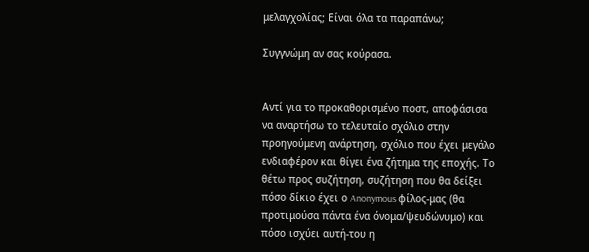μελαγχολίας; Είναι όλα τα παραπάνω;

Συγγνώμη αν σας κούρασα.


Αντί για το προκαθορισμένο ποστ, αποφάσισα να αναρτήσω το τελευταίο σχόλιο στην προηγούμενη ανάρτηση, σχόλιο που έχει μεγάλο ενδιαφέρον και θίγει ένα ζήτημα της εποχής. Το θέτω προς συζήτηση, συζήτηση που θα δείξει πόσο δίκιο έχει ο Anonymous φίλος-μας (θα προτιμούσα πάντα ένα όνομα/ψευδώνυμο) και πόσο ισχύει αυτή-του η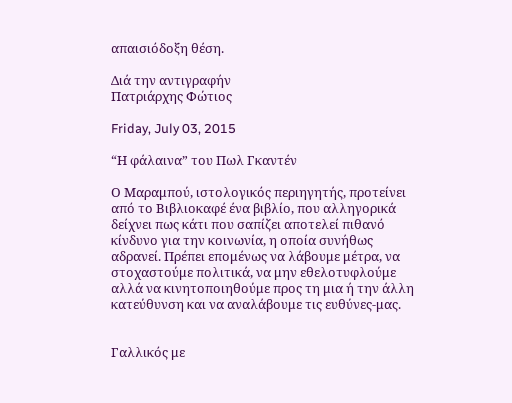απαισιόδοξη θέση.

Διά την αντιγραφήν
Πατριάρχης Φώτιος

Friday, July 03, 2015

“Η φάλαινα” του Πωλ Γκαντέν

Ο Μαραμπού, ιστολογικός περιηγητής, προτείνει από το Βιβλιοκαφέ ένα βιβλίο, που αλληγορικά δείχνει πως κάτι που σαπίζει αποτελεί πιθανό κίνδυνο για την κοινωνία, η οποία συνήθως αδρανεί. Πρέπει επομένως να λάβουμε μέτρα, να στοχαστούμε πολιτικά, να μην εθελοτυφλούμε αλλά να κινητοποιηθούμε προς τη μια ή την άλλη κατεύθυνση και να αναλάβουμε τις ευθύνες-μας.


Γαλλικός με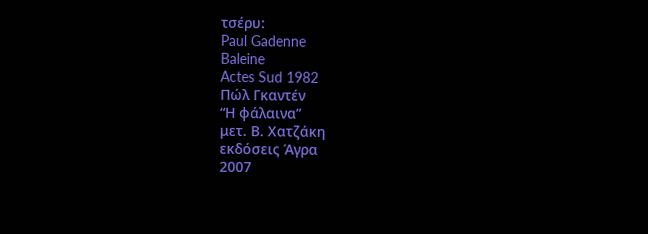τσέρυ:
Paul Gadenne
Baleine
Actes Sud 1982
Πώλ Γκαντέν
“Η φάλαινα”
μετ. Β. Χατζάκη
εκδόσεις Άγρα
2007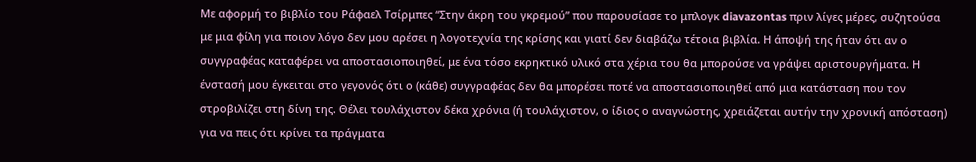Με αφορμή το βιβλίο του Ράφαελ Τσίρμπες “Στην άκρη του γκρεμού” που παρουσίασε το μπλογκ diavazontas πριν λίγες μέρες, συζητούσα με μια φίλη για ποιον λόγο δεν μου αρέσει η λογοτεχνία της κρίσης και γιατί δεν διαβάζω τέτοια βιβλία. Η άποψή της ήταν ότι αν ο συγγραφέας καταφέρει να αποστασιοποιηθεί, με ένα τόσο εκρηκτικό υλικό στα χέρια του θα μπορούσε να γράψει αριστουργήματα. Η ένστασή μου έγκειται στο γεγονός ότι ο (κάθε) συγγραφέας δεν θα μπορέσει ποτέ να αποστασιοποιηθεί από μια κατάσταση που τον στροβιλίζει στη δίνη της. Θέλει τουλάχιστον δέκα χρόνια (ή τουλάχιστον, ο ίδιος ο αναγνώστης, χρειάζεται αυτήν την χρονική απόσταση) για να πεις ότι κρίνει τα πράγματα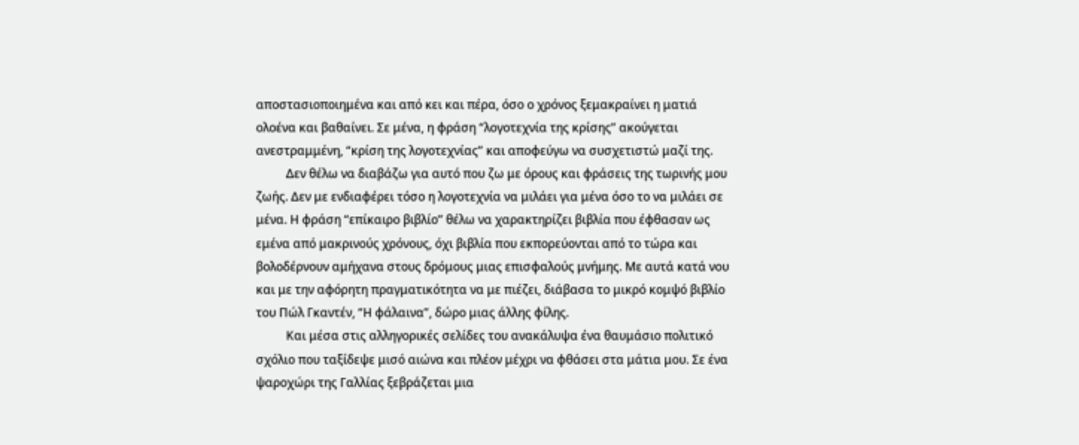αποστασιοποιημένα και από κει και πέρα, όσο ο χρόνος ξεμακραίνει η ματιά ολοένα και βαθαίνει. Σε μένα, η φράση “λογοτεχνία της κρίσης” ακούγεται ανεστραμμένη, “κρίση της λογοτεχνίας” και αποφεύγω να συσχετιστώ μαζί της.
          Δεν θέλω να διαβάζω για αυτό που ζω με όρους και φράσεις της τωρινής μου ζωής. Δεν με ενδιαφέρει τόσο η λογοτεχνία να μιλάει για μένα όσο το να μιλάει σε μένα. Η φράση “επίκαιρο βιβλίο” θέλω να χαρακτηρίζει βιβλία που έφθασαν ως εμένα από μακρινούς χρόνους, όχι βιβλία που εκπορεύονται από το τώρα και βολοδέρνουν αμήχανα στους δρόμους μιας επισφαλούς μνήμης. Με αυτά κατά νου και με την αφόρητη πραγματικότητα να με πιέζει, διάβασα το μικρό κομψό βιβλίο του Πώλ Γκαντέν, “Η φάλαινα”, δώρο μιας άλλης φίλης.
          Και μέσα στις αλληγορικές σελίδες του ανακάλυψα ένα θαυμάσιο πολιτικό σχόλιο που ταξίδεψε μισό αιώνα και πλέον μέχρι να φθάσει στα μάτια μου. Σε ένα ψαροχώρι της Γαλλίας ξεβράζεται μια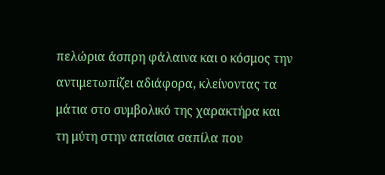πελώρια άσπρη φάλαινα και ο κόσμος την αντιμετωπίζει αδιάφορα, κλείνοντας τα μάτια στο συμβολικό της χαρακτήρα και τη μύτη στην απαίσια σαπίλα που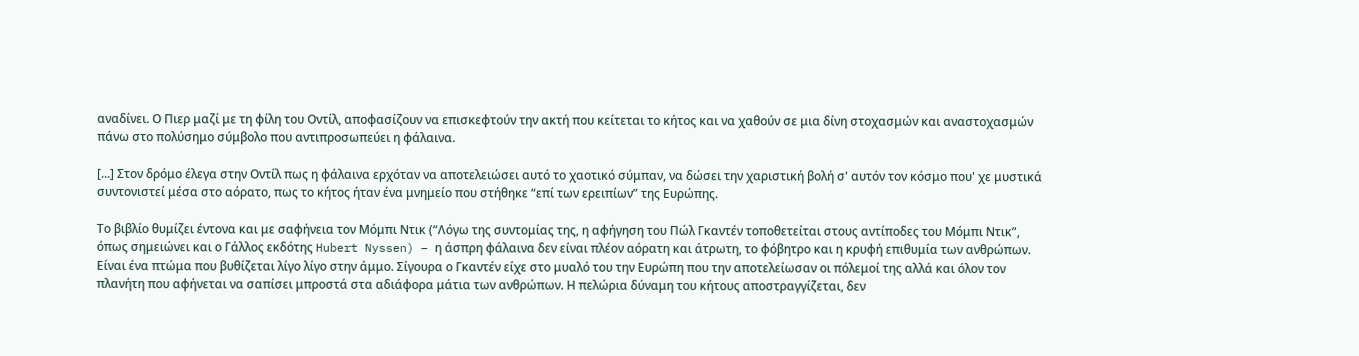αναδίνει. Ο Πιερ μαζί με τη φίλη του Οντίλ, αποφασίζουν να επισκεφτούν την ακτή που κείτεται το κήτος και να χαθούν σε μια δίνη στοχασμών και αναστοχασμών πάνω στο πολύσημο σύμβολο που αντιπροσωπεύει η φάλαινα.

[...] Στον δρόμο έλεγα στην Οντίλ πως η φάλαινα ερχόταν να αποτελειώσει αυτό το χαοτικό σύμπαν, να δώσει την χαριστική βολή σ' αυτόν τον κόσμο που' χε μυστικά συντονιστεί μέσα στο αόρατο, πως το κήτος ήταν ένα μνημείο που στήθηκε “επί των ερειπίων” της Ευρώπης.

Το βιβλίο θυμίζει έντονα και με σαφήνεια τον Μόμπι Ντικ (“Λόγω της συντομίας της, η αφήγηση του Πώλ Γκαντέν τοποθετείται στους αντίποδες του Μόμπι Ντικ”, όπως σημειώνει και ο Γάλλος εκδότης Hubert Nyssen) – η άσπρη φάλαινα δεν είναι πλέον αόρατη και άτρωτη, το φόβητρο και η κρυφή επιθυμία των ανθρώπων. Είναι ένα πτώμα που βυθίζεται λίγο λίγο στην άμμο. Σίγουρα ο Γκαντέν είχε στο μυαλό του την Ευρώπη που την αποτελείωσαν οι πόλεμοί της αλλά και όλον τον πλανήτη που αφήνεται να σαπίσει μπροστά στα αδιάφορα μάτια των ανθρώπων. Η πελώρια δύναμη του κήτους αποστραγγίζεται, δεν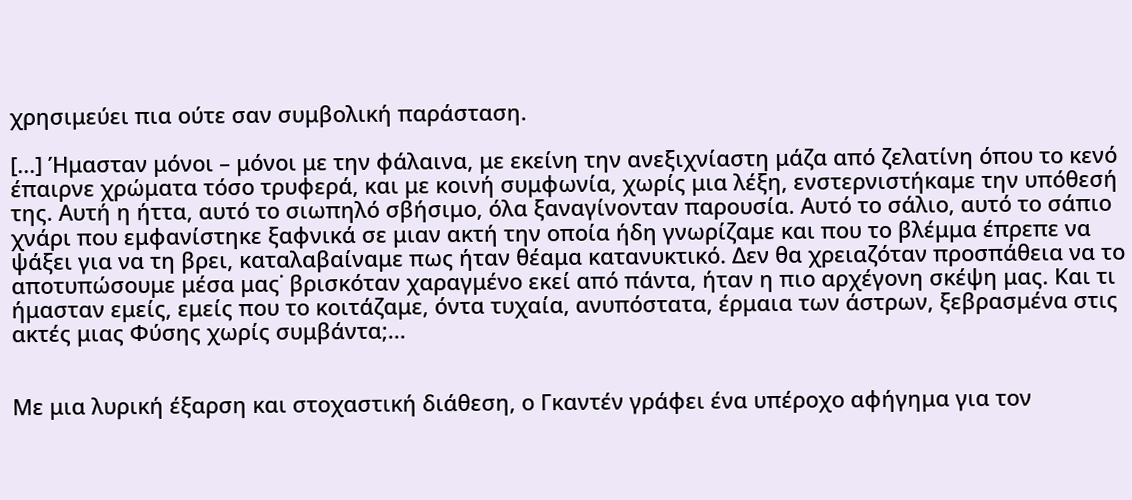χρησιμεύει πια ούτε σαν συμβολική παράσταση.

[...] Ήμασταν μόνοι – μόνοι με την φάλαινα, με εκείνη την ανεξιχνίαστη μάζα από ζελατίνη όπου το κενό έπαιρνε χρώματα τόσο τρυφερά, και με κοινή συμφωνία, χωρίς μια λέξη, ενστερνιστήκαμε την υπόθεσή της. Αυτή η ήττα, αυτό το σιωπηλό σβήσιμο, όλα ξαναγίνονταν παρουσία. Αυτό το σάλιο, αυτό το σάπιο χνάρι που εμφανίστηκε ξαφνικά σε μιαν ακτή την οποία ήδη γνωρίζαμε και που το βλέμμα έπρεπε να ψάξει για να τη βρει, καταλαβαίναμε πως ήταν θέαμα κατανυκτικό. Δεν θα χρειαζόταν προσπάθεια να το αποτυπώσουμε μέσα μας˙ βρισκόταν χαραγμένο εκεί από πάντα, ήταν η πιο αρχέγονη σκέψη μας. Και τι ήμασταν εμείς, εμείς που το κοιτάζαμε, όντα τυχαία, ανυπόστατα, έρμαια των άστρων, ξεβρασμένα στις ακτές μιας Φύσης χωρίς συμβάντα;...


Με μια λυρική έξαρση και στοχαστική διάθεση, ο Γκαντέν γράφει ένα υπέροχο αφήγημα για τον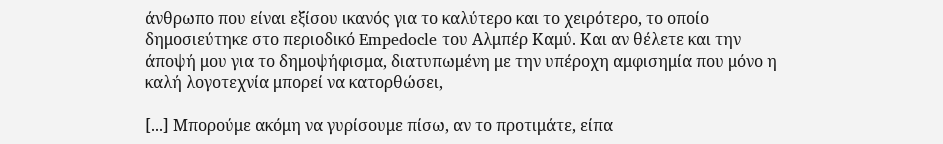άνθρωπο που είναι εξίσου ικανός για το καλύτερο και το χειρότερο, το οποίο δημοσιεύτηκε στο περιοδικό Empedocle του Αλμπέρ Καμύ. Και αν θέλετε και την άποψή μου για το δημοψήφισμα, διατυπωμένη με την υπέροχη αμφισημία που μόνο η καλή λογοτεχνία μπορεί να κατορθώσει,

[...] Μπορούμε ακόμη να γυρίσουμε πίσω, αν το προτιμάτε, είπα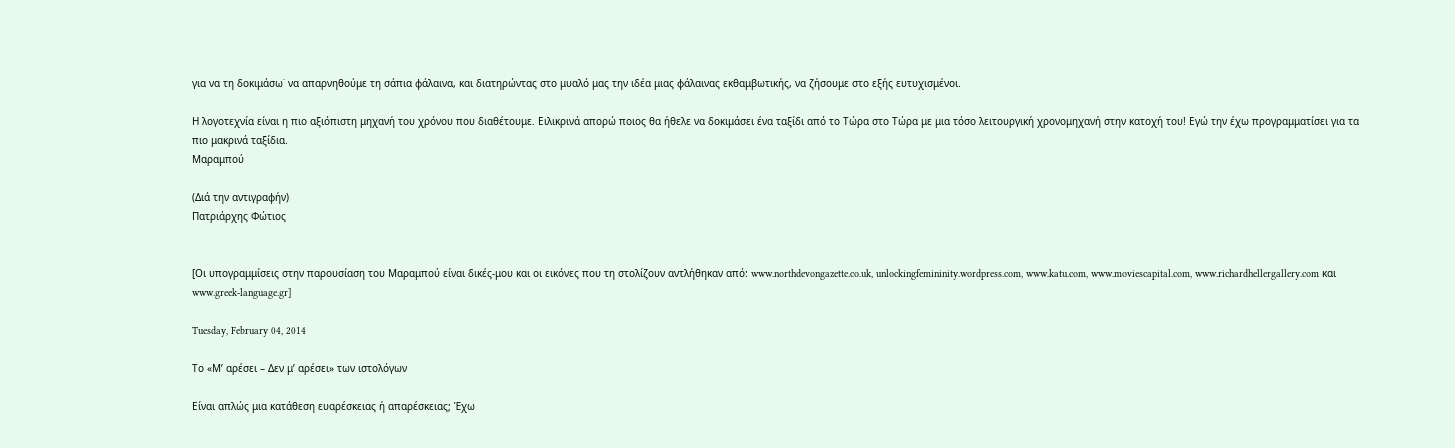για να τη δοκιμάσω˙ να απαρνηθούμε τη σάπια φάλαινα, και διατηρώντας στο μυαλό μας την ιδέα μιας φάλαινας εκθαμβωτικής, να ζήσουμε στο εξής ευτυχισμένοι.

Η λογοτεχνία είναι η πιο αξιόπιστη μηχανή του χρόνου που διαθέτουμε. Ειλικρινά απορώ ποιος θα ήθελε να δοκιμάσει ένα ταξίδι από το Τώρα στο Τώρα με μια τόσο λειτουργική χρονομηχανή στην κατοχή του! Εγώ την έχω προγραμματίσει για τα πιο μακρινά ταξίδια.
Μαραμπού

(Διά την αντιγραφήν)
Πατριάρχης Φώτιος


[Οι υπογραμμίσεις στην παρουσίαση του Μαραμπού είναι δικές-μου και οι εικόνες που τη στολίζουν αντλήθηκαν από: www.northdevongazette.co.uk, unlockingfemininity.wordpress.com, www.katu.com, www.moviescapital.com, www.richardhellergallery.com και www.greek-language.gr]

Tuesday, February 04, 2014

Το «Μ’ αρέσει – Δεν μ’ αρέσει» των ιστολόγων

Είναι απλώς μια κατάθεση ευαρέσκειας ή απαρέσκειας; Έχω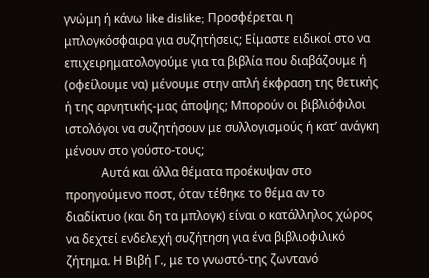γνώμη ή κάνω like dislike; Προσφέρεται η μπλογκόσφαιρα για συζητήσεις; Είμαστε ειδικοί στο να επιχειρηματολογούμε για τα βιβλία που διαβάζουμε ή (οφείλουμε να) μένουμε στην απλή έκφραση της θετικής ή της αρνητικής-μας άποψης; Μπορούν οι βιβλιόφιλοι ιστολόγοι να συζητήσουν με συλλογισμούς ή κατ’ ανάγκη μένουν στο γούστο-τους;
            Αυτά και άλλα θέματα προέκυψαν στο προηγούμενο ποστ, όταν τέθηκε το θέμα αν το διαδίκτυο (και δη τα μπλογκ) είναι ο κατάλληλος χώρος να δεχτεί ενδελεχή συζήτηση για ένα βιβλιοφιλικό ζήτημα. Η Βιβή Γ., με το γνωστό-της ζωντανό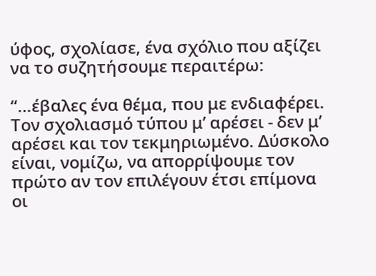ύφος, σχολίασε, ένα σχόλιο που αξίζει να το συζητήσουμε περαιτέρω:

“…έβαλες ένα θέμα, που με ενδιαφέρει.
Τον σχολιασμό τύπου μ’ αρέσει - δεν μ’ αρέσει και τον τεκμηριωμένο. Δύσκολο είναι, νομίζω, να απορρίψουμε τον πρώτο αν τον επιλέγουν έτσι επίμονα οι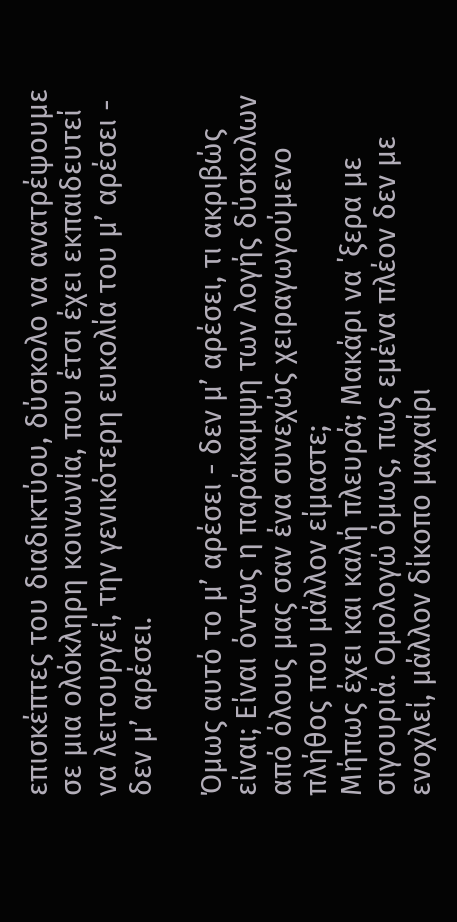επισκέπτες του διαδικτύου, δύσκολο να ανατρέψουμε σε μια ολόκληρη κοινωνία, που έτσι έχει εκπαιδευτεί να λειτουργεί, την γενικότερη ευκολία του μ’ αρέσει - δεν μ’ αρέσει.

Όμως αυτό το μ’ αρέσει - δεν μ’ αρέσει, τι ακριβώς είναι; Είναι όντως η παράκαμψη των λογής δύσκολων από όλους μας σαν ένα συνεχώς χειραγωγούμενο πλήθος που μάλλον είμαστε;
Μήπως έχει και καλή πλευρά; Μακάρι να ΄ξερα με σιγουριά. Ομολογώ όμως, πως εμένα πλέον δεν με ενοχλεί, μάλλον δίκοπο μαχαίρι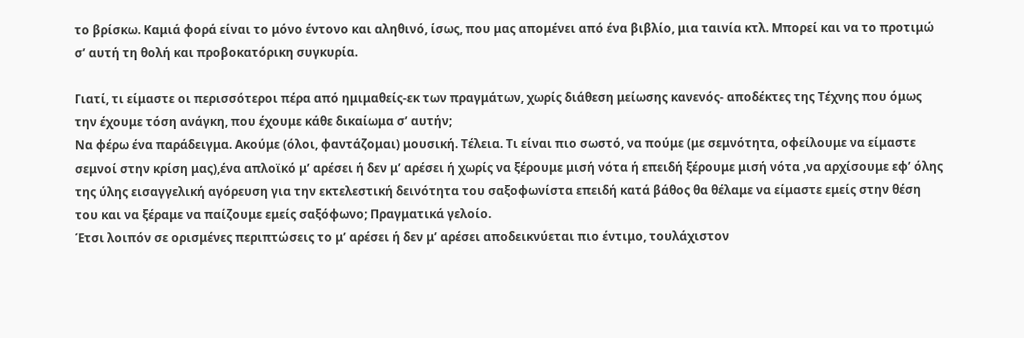το βρίσκω. Καμιά φορά είναι το μόνο έντονο και αληθινό, ίσως, που μας απομένει από ένα βιβλίο, μια ταινία κτλ. Μπορεί και να το προτιμώ σ’ αυτή τη θολή και προβοκατόρικη συγκυρία.

Γιατί, τι είμαστε οι περισσότεροι πέρα από ημιμαθείς-εκ των πραγμάτων, χωρίς διάθεση μείωσης κανενός- αποδέκτες της Τέχνης που όμως την έχουμε τόση ανάγκη, που έχουμε κάθε δικαίωμα σ’ αυτήν;
Να φέρω ένα παράδειγμα. Ακούμε (όλοι, φαντάζομαι) μουσική. Τέλεια. Τι είναι πιο σωστό, να πούμε (με σεμνότητα, οφείλουμε να είμαστε σεμνοί στην κρίση μας),ένα απλοϊκό μ’ αρέσει ή δεν μ’ αρέσει ή χωρίς να ξέρουμε μισή νότα ή επειδή ξέρουμε μισή νότα ,να αρχίσουμε εφ’ όλης της ύλης εισαγγελική αγόρευση για την εκτελεστική δεινότητα του σαξοφωνίστα επειδή κατά βάθος θα θέλαμε να είμαστε εμείς στην θέση του και να ξέραμε να παίζουμε εμείς σαξόφωνο; Πραγματικά γελοίο.
Έτσι λοιπόν σε ορισμένες περιπτώσεις το μ’ αρέσει ή δεν μ’ αρέσει αποδεικνύεται πιο έντιμο, τουλάχιστον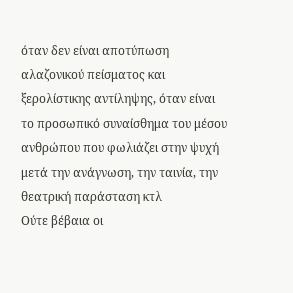όταν δεν είναι αποτύπωση αλαζονικού πείσματος και ξερολίστικης αντίληψης, όταν είναι το προσωπικό συναίσθημα του μέσου ανθρώπου που φωλιάζει στην ψυχή μετά την ανάγνωση, την ταινία, την θεατρική παράσταση κτλ
Ούτε βέβαια οι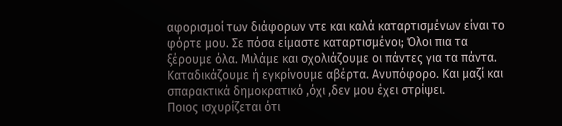αφορισμοί των διάφορων ντε και καλά καταρτισμένων είναι το φόρτε μου. Σε πόσα είμαστε καταρτισμένοι; Όλοι πια τα ξέρουμε όλα. Μιλάμε και σχολιάζουμε οι πάντες για τα πάντα. Καταδικάζουμε ή εγκρίνουμε αβέρτα. Ανυπόφορο. Και μαζί και σπαρακτικά δημοκρατικό ,όχι ,δεν μου έχει στρίψει.
Ποιος ισχυρίζεται ότι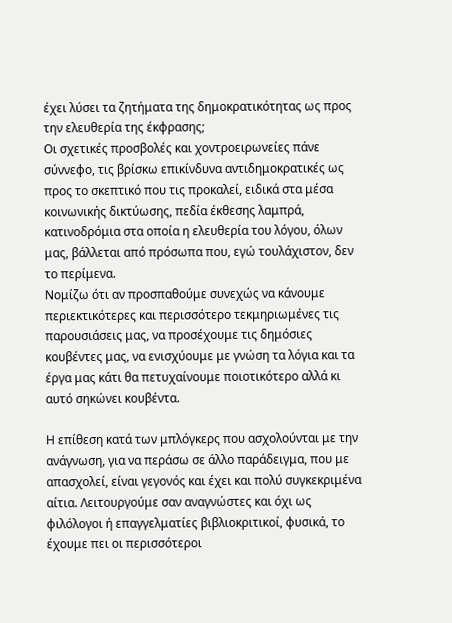έχει λύσει τα ζητήματα της δημοκρατικότητας ως προς την ελευθερία της έκφρασης;
Οι σχετικές προσβολές και χοντροειρωνείες πάνε σύννεφο, τις βρίσκω επικίνδυνα αντιδημοκρατικές ως προς το σκεπτικό που τις προκαλεί, ειδικά στα μέσα κοινωνικής δικτύωσης, πεδία έκθεσης λαμπρά, κατινοδρόμια στα οποία η ελευθερία του λόγου, όλων μας, βάλλεται από πρόσωπα που, εγώ τουλάχιστον, δεν το περίμενα.
Νομίζω ότι αν προσπαθούμε συνεχώς να κάνουμε περιεκτικότερες και περισσότερο τεκμηριωμένες τις παρουσιάσεις μας, να προσέχουμε τις δημόσιες κουβέντες μας, να ενισχύουμε με γνώση τα λόγια και τα έργα μας κάτι θα πετυχαίνουμε ποιοτικότερο αλλά κι αυτό σηκώνει κουβέντα.

Η επίθεση κατά των μπλόγκερς που ασχολούνται με την ανάγνωση, για να περάσω σε άλλο παράδειγμα, που με απασχολεί, είναι γεγονός και έχει και πολύ συγκεκριμένα αίτια. Λειτουργούμε σαν αναγνώστες και όχι ως φιλόλογοι ή επαγγελματίες βιβλιοκριτικοί, φυσικά, το έχουμε πει οι περισσότεροι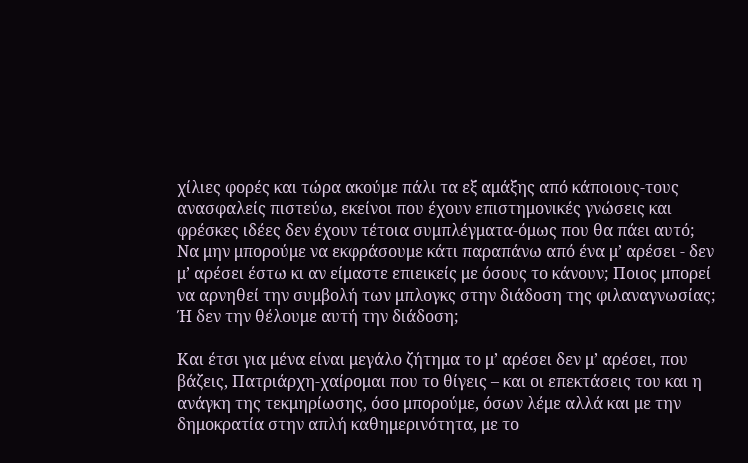χίλιες φορές και τώρα ακούμε πάλι τα εξ αμάξης από κάποιους-τους ανασφαλείς πιστεύω, εκείνοι που έχουν επιστημονικές γνώσεις και φρέσκες ιδέες δεν έχουν τέτοια συμπλέγματα-όμως που θα πάει αυτό;
Να μην μπορούμε να εκφράσουμε κάτι παραπάνω από ένα μ’ αρέσει - δεν μ’ αρέσει έστω κι αν είμαστε επιεικείς με όσους το κάνουν; Ποιος μπορεί να αρνηθεί την συμβολή των μπλογκς στην διάδοση της φιλαναγνωσίας; Ή δεν την θέλουμε αυτή την διάδοση;

Και έτσι για μένα είναι μεγάλο ζήτημα το μ’ αρέσει δεν μ’ αρέσει, που βάζεις, Πατριάρχη-χαίρομαι που το θίγεις – και οι επεκτάσεις του και η ανάγκη της τεκμηρίωσης, όσο μπορούμε, όσων λέμε αλλά και με την δημοκρατία στην απλή καθημερινότητα, με το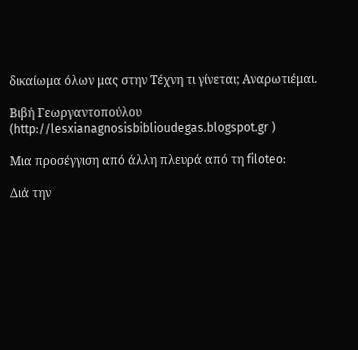δικαίωμα όλων μας στην Τέχνη τι γίνεται; Αναρωτιέμαι.

Βιβή Γεωργαντοπούλου (http://lesxianagnosisbiblioudegas.blogspot.gr )

Μια προσέγγιση από άλλη πλευρά από τη filoteo:

Διά την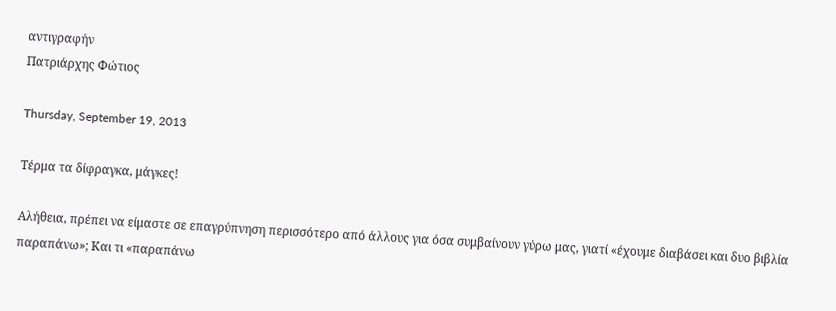αντιγραφήν
Πατριάρχης Φώτιος

Thursday, September 19, 2013

Τέρμα τα δίφραγκα, μάγκες!

Αλήθεια, πρέπει να είμαστε σε επαγρύπνηση περισσότερο από άλλους για όσα συμβαίνουν γύρω μας, γιατί «έχουμε διαβάσει και δυο βιβλία παραπάνω»; Και τι «παραπάνω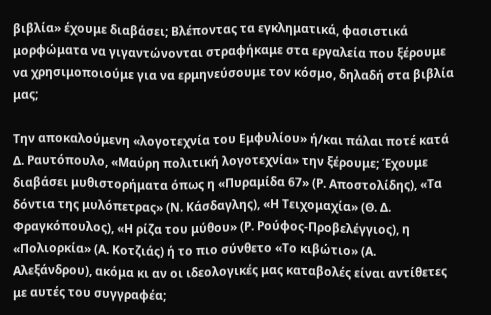βιβλία» έχουμε διαβάσει; Βλέποντας τα εγκληματικά, φασιστικά μορφώματα να γιγαντώνονται στραφήκαμε στα εργαλεία που ξέρουμε να χρησιμοποιούμε για να ερμηνεύσουμε τον κόσμο, δηλαδή στα βιβλία μας;

Την αποκαλούμενη «λογοτεχνία του Εμφυλίου» ή/και πάλαι ποτέ κατά Δ. Ραυτόπουλο, «Μαύρη πολιτική λογοτεχνία» την ξέρουμε; Έχουμε διαβάσει μυθιστορήματα όπως η «Πυραμίδα 67» (Ρ. Αποστολίδης), «Τα δόντια της μυλόπετρας» (Ν. Κάσδαγλης), «Η Τειχομαχία» (Θ. Δ. Φραγκόπουλος), «Η ρίζα του μύθου» (Ρ. Ρούφος-Προβελέγγιος), η «Πολιορκία» (Α. Κοτζιάς) ή το πιο σύνθετο «Το κιβώτιο» (Α. Αλεξάνδρου), ακόμα κι αν οι ιδεολογικές μας καταβολές είναι αντίθετες με αυτές του συγγραφέα;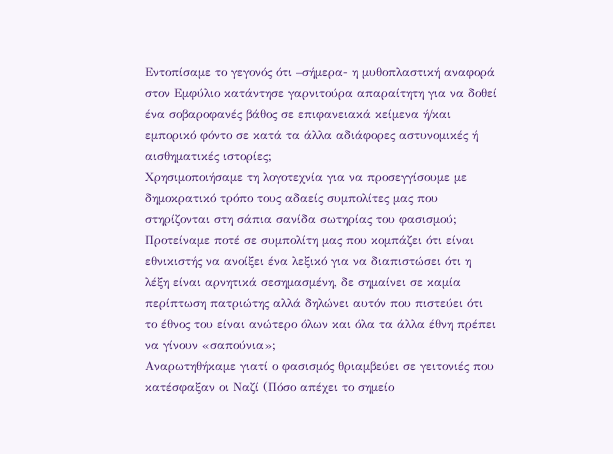Εντοπίσαμε το γεγονός ότι –σήμερα- η μυθοπλαστική αναφορά στον Εμφύλιο κατάντησε γαρνιτούρα απαραίτητη για να δοθεί ένα σοβαροφανές βάθος σε επιφανειακά κείμενα ή/και εμπορικό φόντο σε κατά τα άλλα αδιάφορες αστυνομικές ή αισθηματικές ιστορίες;
Χρησιμοποιήσαμε τη λογοτεχνία για να προσεγγίσουμε με δημοκρατικό τρόπο τους αδαείς συμπολίτες μας που στηρίζονται στη σάπια σανίδα σωτηρίας του φασισμού;
Προτείναμε ποτέ σε συμπολίτη μας που κομπάζει ότι είναι εθνικιστής να ανοίξει ένα λεξικό για να διαπιστώσει ότι η λέξη είναι αρνητικά σεσημασμένη, δε σημαίνει σε καμία περίπτωση πατριώτης αλλά δηλώνει αυτόν που πιστεύει ότι το έθνος του είναι ανώτερο όλων και όλα τα άλλα έθνη πρέπει να γίνουν «σαπούνια»;
Αναρωτηθήκαμε γιατί ο φασισμός θριαμβεύει σε γειτονιές που κατέσφαξαν οι Ναζί (Πόσο απέχει το σημείο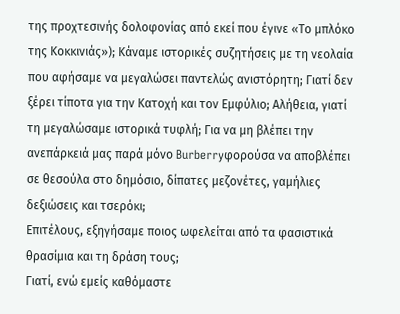της προχτεσινής δολοφονίας από εκεί που έγινε «Το μπλόκο της Κοκκινιάς»); Κάναμε ιστορικές συζητήσεις με τη νεολαία που αφήσαμε να μεγαλώσει παντελώς ανιστόρητη; Γιατί δεν ξέρει τίποτα για την Κατοχή και τον Εμφύλιο; Αλήθεια, γιατί τη μεγαλώσαμε ιστορικά τυφλή; Για να μη βλέπει την ανεπάρκειά μας παρά μόνο Burberryφορούσα να αποβλέπει σε θεσούλα στο δημόσιο, δίπατες μεζονέτες, γαμήλιες δεξιώσεις και τσερόκι;
Επιτέλους, εξηγήσαμε ποιος ωφελείται από τα φασιστικά θρασίμια και τη δράση τους;
Γιατί, ενώ εμείς καθόμαστε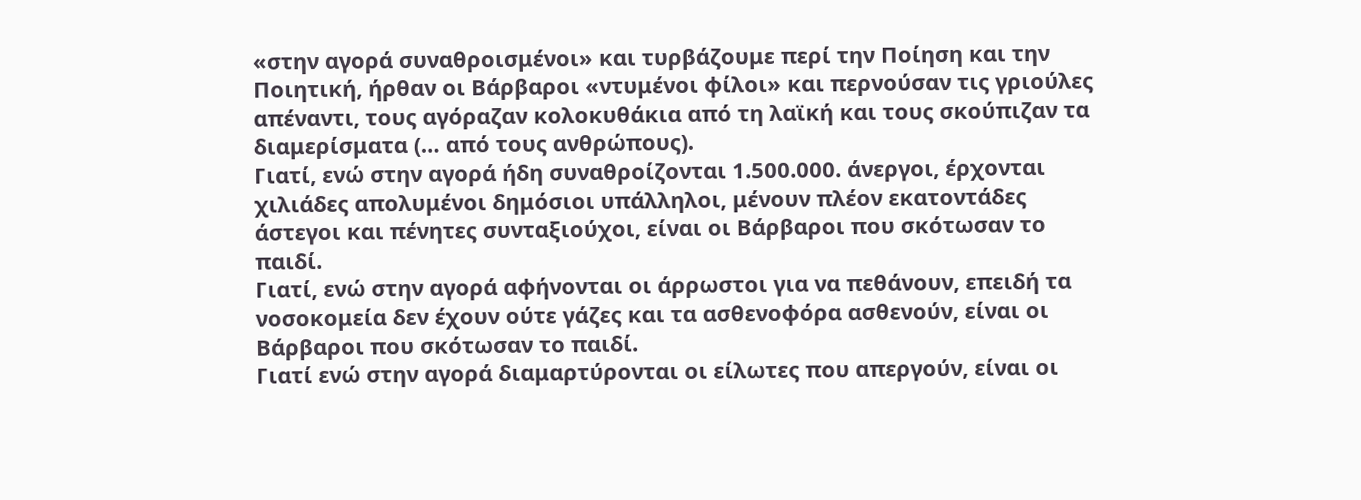«στην αγορά συναθροισμένοι» και τυρβάζουμε περί την Ποίηση και την Ποιητική, ήρθαν οι Βάρβαροι «ντυμένοι φίλοι» και περνούσαν τις γριούλες απέναντι, τους αγόραζαν κολοκυθάκια από τη λαϊκή και τους σκούπιζαν τα διαμερίσματα (… από τους ανθρώπους).
Γιατί, ενώ στην αγορά ήδη συναθροίζονται 1.500.000. άνεργοι, έρχονται χιλιάδες απολυμένοι δημόσιοι υπάλληλοι, μένουν πλέον εκατοντάδες άστεγοι και πένητες συνταξιούχοι, είναι οι Βάρβαροι που σκότωσαν το παιδί.
Γιατί, ενώ στην αγορά αφήνονται οι άρρωστοι για να πεθάνουν, επειδή τα νοσοκομεία δεν έχουν ούτε γάζες και τα ασθενοφόρα ασθενούν, είναι οι Βάρβαροι που σκότωσαν το παιδί.
Γιατί ενώ στην αγορά διαμαρτύρονται οι είλωτες που απεργούν, είναι οι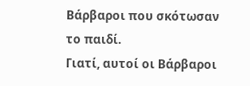Βάρβαροι που σκότωσαν το παιδί.
Γιατί, αυτοί οι Βάρβαροι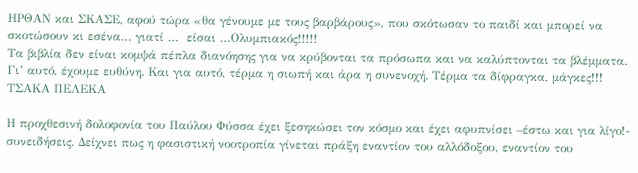ΗΡΘΑΝ και ΣΚΑΣΕ, αφού τώρα «θα γένουμε με τους βαρβάρους», που σκότωσαν το παιδί και μπορεί να σκοτώσουν κι εσένα… γιατί …  είσαι …Ολυμπιακός!!!!!
Τα βιβλία δεν είναι κομψά πέπλα διανόησης για να κρύβονται τα πρόσωπα και να καλύπτονται τα βλέμματα. Γι’ αυτό, έχουμε ευθύνη. Και για αυτό, τέρμα η σιωπή και άρα η συνενοχή. Τέρμα τα δίφραγκα, μάγκες!!!
ΤΣΑΚΑ ΠΕΛΕΚΑ

Η προχθεσινή δολοφονία του Παύλου Φύσσα έχει ξεσηκώσει τον κόσμο και έχει αφυπνίσει –έστω και για λίγο!- συνειδήσεις. Δείχνει πως η φασιστική νοοτροπία γίνεται πράξη εναντίον του αλλόδοξου, εναντίον του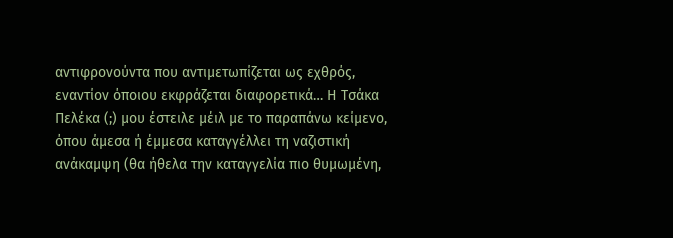αντιφρονούντα που αντιμετωπίζεται ως εχθρός, εναντίον όποιου εκφράζεται διαφορετικά… Η Τσάκα Πελέκα (;) μου έστειλε μέιλ με το παραπάνω κείμενο, όπου άμεσα ή έμμεσα καταγγέλλει τη ναζιστική ανάκαμψη (θα ήθελα την καταγγελία πιο θυμωμένη,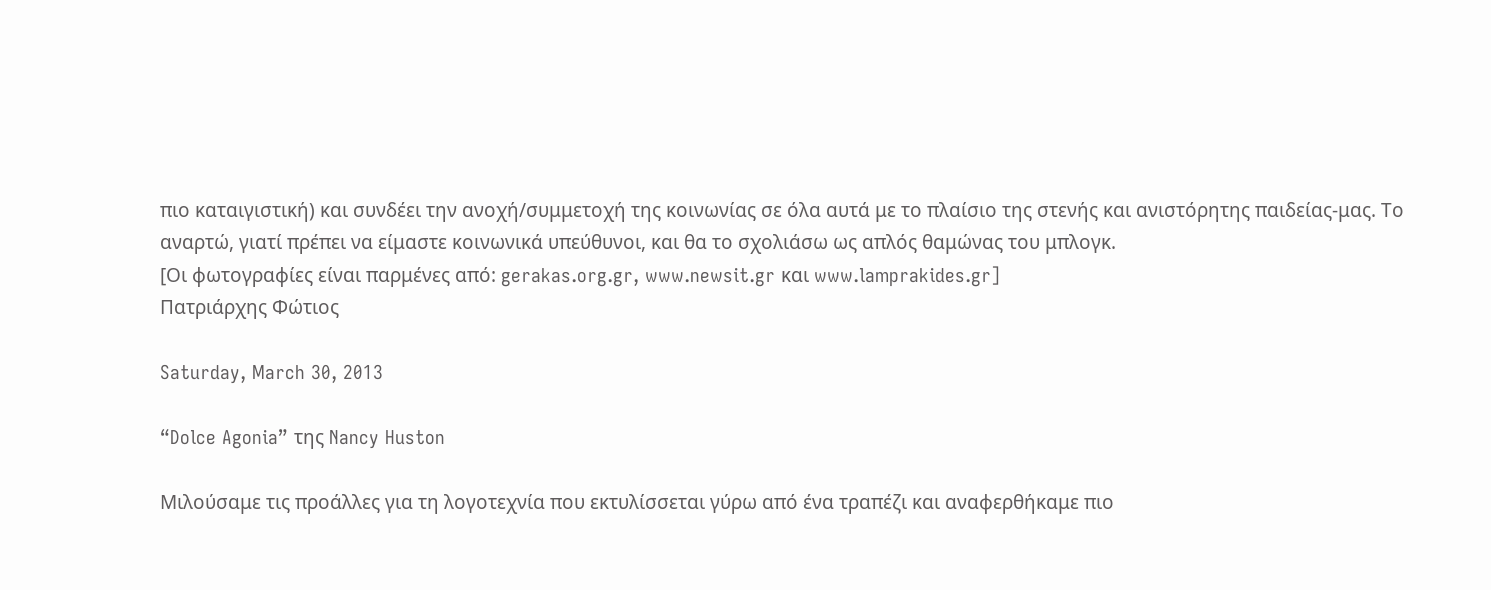πιο καταιγιστική) και συνδέει την ανοχή/συμμετοχή της κοινωνίας σε όλα αυτά με το πλαίσιο της στενής και ανιστόρητης παιδείας-μας. Το αναρτώ, γιατί πρέπει να είμαστε κοινωνικά υπεύθυνοι, και θα το σχολιάσω ως απλός θαμώνας του μπλογκ.
[Οι φωτογραφίες είναι παρμένες από: gerakas.org.gr, www.newsit.gr και www.lamprakides.gr]
Πατριάρχης Φώτιος

Saturday, March 30, 2013

“Dolce Agonia” της Nancy Huston

Μιλούσαμε τις προάλλες για τη λογοτεχνία που εκτυλίσσεται γύρω από ένα τραπέζι και αναφερθήκαμε πιο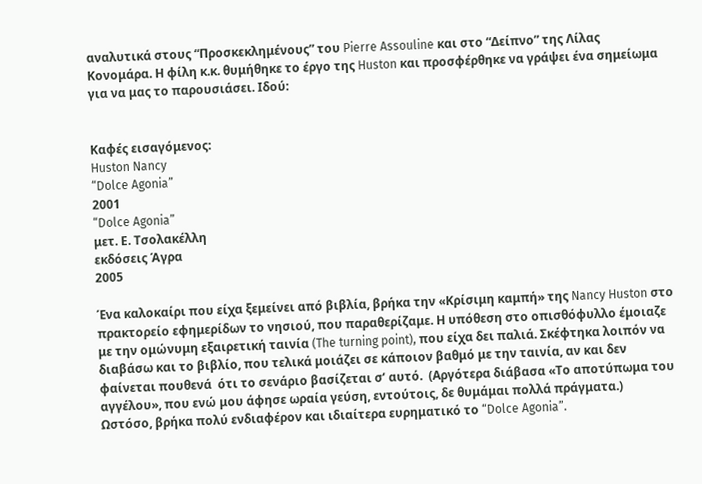αναλυτικά στους “Προσκεκλημένους” του Pierre Assouline και στο “Δείπνο” της Λίλας Κονομάρα. Η φίλη κ.κ. θυμήθηκε το έργο της Huston και προσφέρθηκε να γράψει ένα σημείωμα για να μας το παρουσιάσει. Ιδού:


Καφές εισαγόμενος:
Huston Nancy
“Dolce Agonia”
2001
“Dolce Agonia”
μετ. Ε. Τσολακέλλη
εκδόσεις Άγρα
2005

Ένα καλοκαίρι που είχα ξεμείνει από βιβλία, βρήκα την «Κρίσιμη καμπή» της Nancy Huston στο πρακτορείο εφημερίδων το νησιού, που παραθερίζαμε. Η υπόθεση στο οπισθόφυλλο έμοιαζε  με την ομώνυμη εξαιρετική ταινία (The turning point), που είχα δει παλιά. Σκέφτηκα λοιπόν να διαβάσω και το βιβλίο, που τελικά μοιάζει σε κάποιον βαθμό με την ταινία, αν και δεν φαίνεται πουθενά  ότι το σενάριο βασίζεται σ’ αυτό.  (Αργότερα διάβασα «Το αποτύπωμα του αγγέλου», που ενώ μου άφησε ωραία γεύση, εντούτοις, δε θυμάμαι πολλά πράγματα.)
Ωστόσο, βρήκα πολύ ενδιαφέρον και ιδιαίτερα ευρηματικό το “Dolce Agonia”.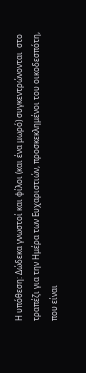Η υπόθεση: Δώδεκα γνωστοί και φίλοι (και ένα μωρό) συγκεντρώνονται  στο τραπέζι για την Ημέρα των Ευχαριστιών, προσκεκλημένοι του οικοδεσπότη, που είναι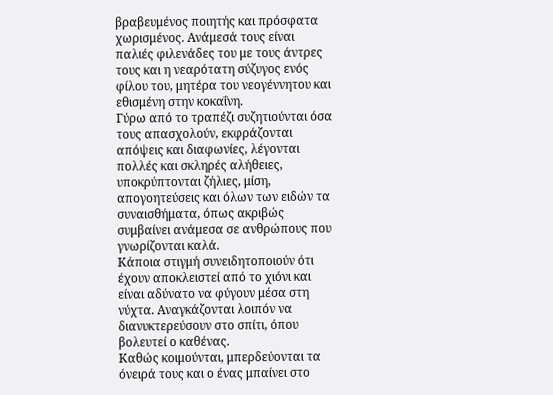βραβευμένος ποιητής και πρόσφατα χωρισμένος. Ανάμεσά τους είναι παλιές φιλενάδες του με τους άντρες τους και η νεαρότατη σύζυγος ενός φίλου του, μητέρα του νεογέννητου και εθισμένη στην κοκαΐνη.
Γύρω από το τραπέζι συζητιούνται όσα τους απασχολούν, εκφράζονται απόψεις και διαφωνίες, λέγονται πολλές και σκληρές αλήθειες, υποκρύπτονται ζήλιες, μίση, απογοητεύσεις και όλων των ειδών τα συναισθήματα, όπως ακριβώς συμβαίνει ανάμεσα σε ανθρώπους που γνωρίζονται καλά.
Κάποια στιγμή συνειδητοποιούν ότι έχουν αποκλειστεί από το χιόνι και είναι αδύνατο να φύγουν μέσα στη νύχτα. Αναγκάζονται λοιπόν να διανυκτερεύσουν στο σπίτι, όπου βολευτεί ο καθένας.
Καθώς κοιμούνται, μπερδεύονται τα όνειρά τους και ο ένας μπαίνει στο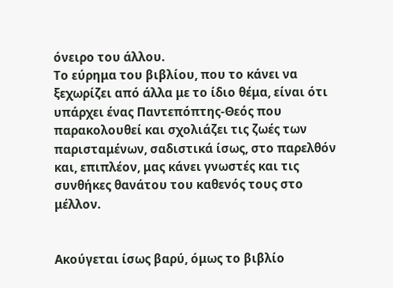όνειρο του άλλου.
Το εύρημα του βιβλίου, που το κάνει να ξεχωρίζει από άλλα με το ίδιο θέμα, είναι ότι υπάρχει ένας Παντεπόπτης-Θεός που παρακολουθεί και σχολιάζει τις ζωές των παρισταμένων, σαδιστικά ίσως, στο παρελθόν και, επιπλέον, μας κάνει γνωστές και τις συνθήκες θανάτου του καθενός τους στο μέλλον.


Ακούγεται ίσως βαρύ, όμως το βιβλίο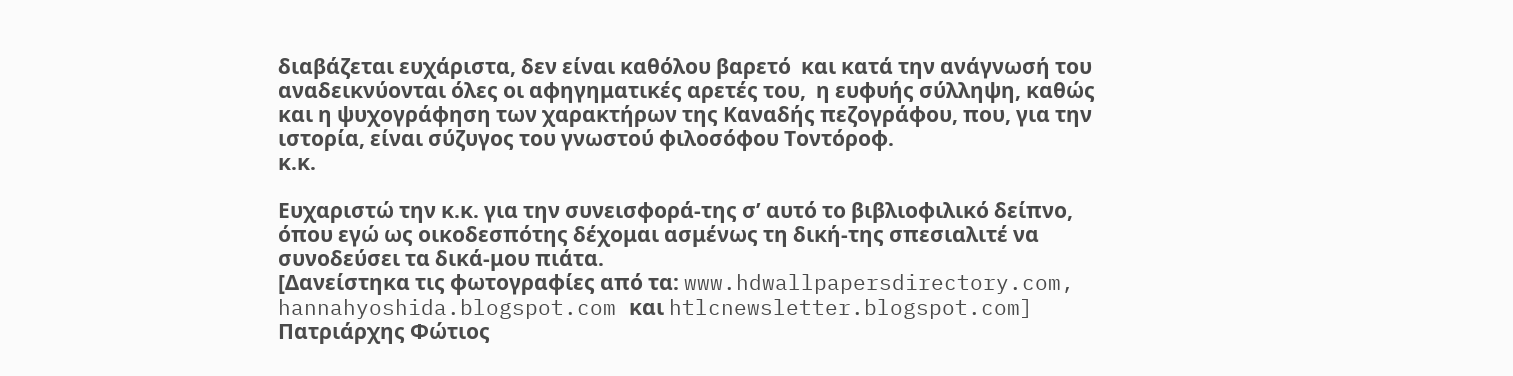διαβάζεται ευχάριστα, δεν είναι καθόλου βαρετό  και κατά την ανάγνωσή του αναδεικνύονται όλες οι αφηγηματικές αρετές του,  η ευφυής σύλληψη, καθώς και η ψυχογράφηση των χαρακτήρων της Καναδής πεζογράφου, που, για την ιστορία, είναι σύζυγος του γνωστού φιλοσόφου Τοντόροφ.
κ.κ.

Ευχαριστώ την κ.κ. για την συνεισφορά-της σ’ αυτό το βιβλιοφιλικό δείπνο, όπου εγώ ως οικοδεσπότης δέχομαι ασμένως τη δική-της σπεσιαλιτέ να συνοδεύσει τα δικά-μου πιάτα.
[Δανείστηκα τις φωτογραφίες από τα: www.hdwallpapersdirectory.com, hannahyoshida.blogspot.com και htlcnewsletter.blogspot.com]
Πατριάρχης Φώτιος